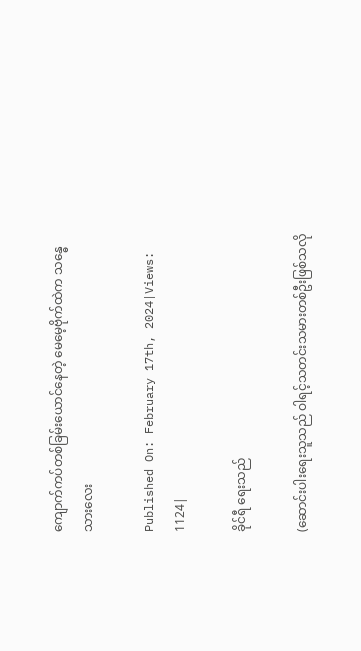ကျောက်ကပ်တစ်ခြမ်းယောင်နေတဲ့ မေမေ့ဗိုက်ထဲက သန္ဓေသားလေး

Published On: February 17th, 2024|Views: 1124|

ခိုင်ရီ ရေးသည်

(ဆောင်းပါးရေးသူသည် ဝါရင့်သတင်းသမားတစ်ဦးဖြစ်သလို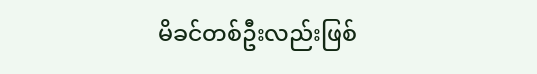မိခင်တစ်ဦးလည်းဖြစ်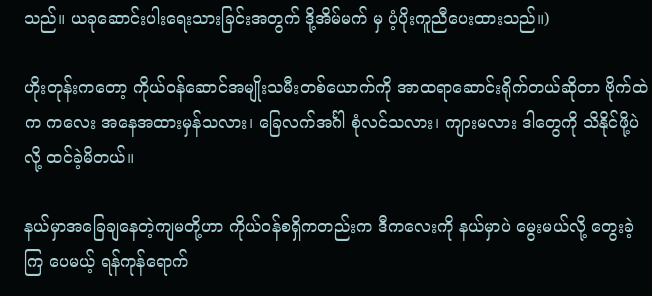သည်။ ယခုဆောင်းပါးရေးသားခြင်းအတွက် ဒို့အိမ်မက် မှ ပံ့ပိုးကူညီပေးထားသည်။)

ဟိုးတုန်းကတော့ ကိုယ်ဝန်ဆောင်အမျိုးသမီးတစ်ယောက်ကို အာထရာဆောင်းရိုက်တယ်ဆိုတာ ဗိုက်ထဲက ကလေး အနေအထားမှန်သလား၊ ခြေလက်အင်္ဂါ စုံလင်သလား၊ ကျားမလား ဒါတွေကို သိနိုင်ဖို့ပဲလို့ ထင်ခဲ့မိတယ်။

နယ်မှာအခြေချနေတဲ့ကျမတို့ဟာ ကိုယ်ဝန်စရှိကတည်းက ဒီကလေးကို နယ်မှာပဲ မွေးမယ်လို့ တွေးခဲ့ကြ ပေမယ့် ရန်ကုန်ရောက်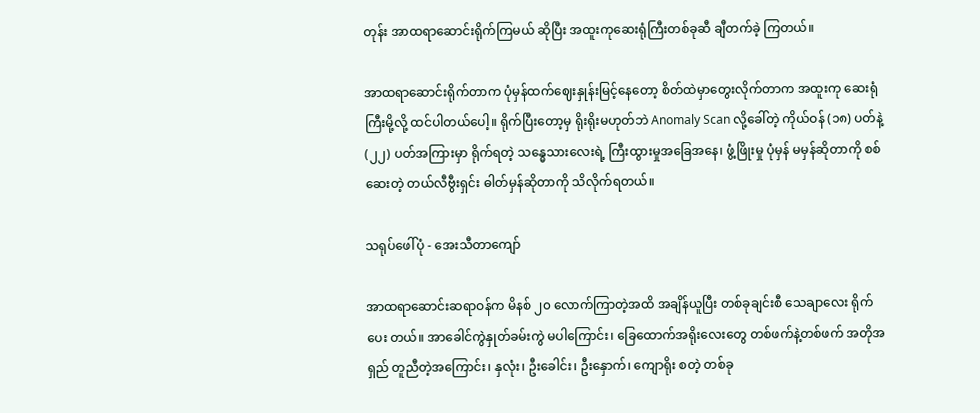တုန်း အာထရာဆောင်းရိုက်ကြမယ် ဆိုပြီး အထူးကုဆေးရုံကြီးတစ်ခုဆီ ချီတက်ခဲ့ ကြတယ်။

အာထရာဆောင်းရိုက်တာက ပုံမှန်ထက်ဈေးနှုန်းမြင့်နေတော့ စိတ်ထဲမှာတွေးလိုက်တာက အထူးကု ဆေးရုံကြီးမို့လို့ ထင်ပါတယ်ပေါ့။ ရိုက်ပြီးတော့မှ ရိုးရိုးမဟုတ်ဘဲ Anomaly Scan လို့ခေါ်တဲ့ ကိုယ်ဝန် (၁၈) ပတ်နဲ့ (၂၂) ပတ်အကြားမှာ ရိုက်ရတဲ့ သန္ဓေသားလေးရဲ့ ကြီးထွားမှုအခြေအနေ၊ ဖွံ့ဖြိုးမှု ပုံမှန် မမှန်ဆိုတာကို စစ်ဆေးတဲ့ တယ်လီဗွီးရှင်း ဓါတ်မှန်ဆိုတာကို သိလိုက်ရတယ်။

သရုပ်ဖေါ်ပုံ - အေးသီတာကျော်

အာထရာဆောင်းဆရာဝန်က မိနစ် ၂၀ လောက်ကြာတဲ့အထိ အချိန်ယူပြီး တစ်ခုချင်းစီ သေချာလေး ရိုက်ပေး တယ်။ အာခေါင်ကွဲနှုတ်ခမ်းကွဲ မပါကြောင်း၊ ခြေထောက်အရိုးလေးတွေ တစ်ဖက်နဲ့တစ်ဖက် အတိုအရှည် တူညီတဲ့အကြောင်း၊ နှလုံး၊ ဦးခေါင်း၊ ဦးနှောက်၊ ကျောရိုး စတဲ့ တစ်ခု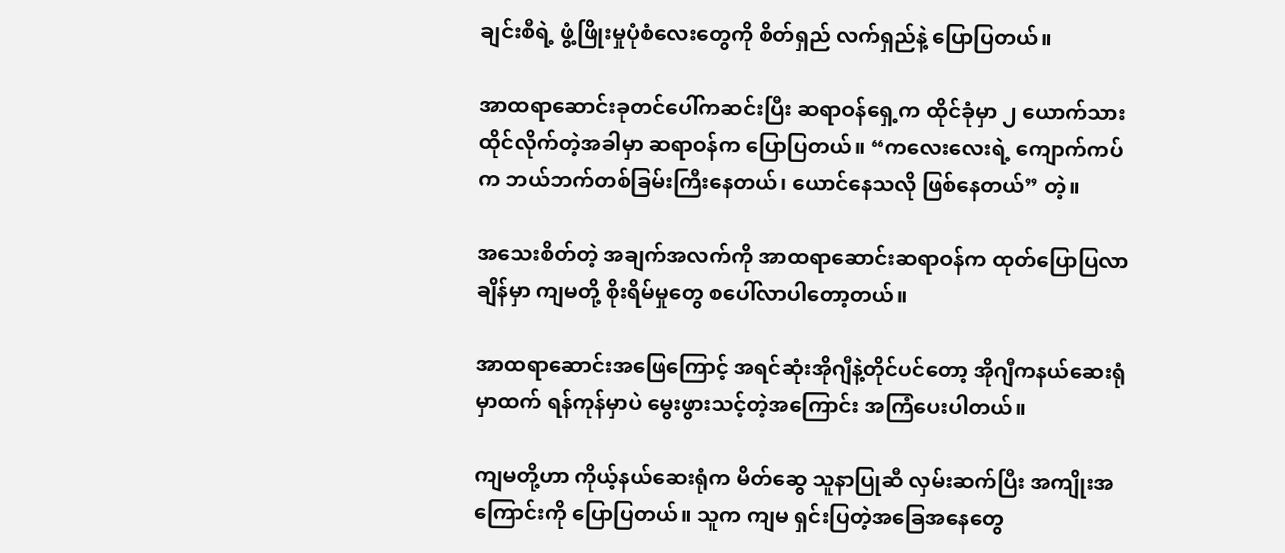ချင်းစီရဲ့ ဖွံ့ဖြိုးမှုပုံစံလေးတွေကို စိတ်ရှည် လက်ရှည်နဲ့ ပြောပြတယ်။

အာထရာဆောင်းခုတင်ပေါ်ကဆင်းပြီး ဆရာဝန်ရှေ့က ထိုင်ခုံမှာ ၂ ယောက်သားထိုင်လိုက်တဲ့အခါမှာ ဆရာဝန်က ပြောပြတယ်။ “ကလေးလေးရဲ့ ကျောက်ကပ်က ဘယ်ဘက်တစ်ခြမ်းကြီးနေတယ်၊ ယောင်နေသလို ဖြစ်နေတယ်” တဲ့။

အသေးစိတ်တဲ့ အချက်အလက်ကို အာထရာဆောင်းဆရာဝန်က ထုတ်ပြောပြလာချိန်မှာ ကျမတို့ စိုးရိမ်မှုတွေ စပေါ်လာပါတော့တယ်။

အာထရာဆောင်းအဖြေကြောင့် အရင်ဆုံးအိုဂျီနဲ့တိုင်ပင်တော့ အိုဂျီကနယ်ဆေးရုံမှာထက် ရန်ကုန်မှာပဲ မွေးဖွားသင့်တဲ့အကြောင်း အကြံပေးပါတယ်။

ကျမတို့ဟာ ကိုယ့်နယ်ဆေးရုံက မိတ်ဆွေ သူနာပြုဆီ လှမ်းဆက်ပြီး အကျိုးအကြောင်းကို ပြောပြတယ်။ သူက ကျမ ရှင်းပြတဲ့အခြေအနေတွေ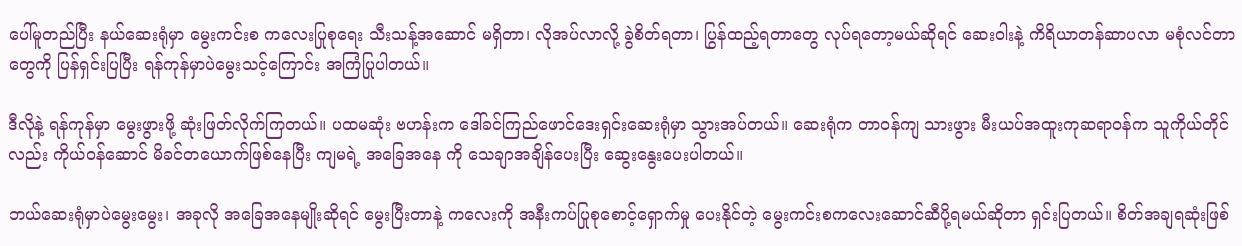ပေါ်မူတည်ပြီး နယ်ဆေးရုံမှာ မွေးကင်းစ ကလေးပြုစုရေး သီးသန့်အဆောင် မရှိတာ၊ လိုအပ်လာလို့ ခွဲစိတ်ရတာ၊ ပြွန်ထည့်ရတာတွေ လုပ်ရတော့မယ်ဆိုရင် ဆေးဝါးနဲ့ ကိရိယာတန်ဆာပလာ မစုံလင်တာတွေကို ပြန်ရှင်းပြပြီး ရန်ကုန်မှာပဲမွေးသင့်ကြောင်း အကြံပြုပါတယ်။

ဒီလိုနဲ့ ရန်ကုန်မှာ မွေးဖွားဖို့ ဆုံးဖြတ်လိုက်ကြတယ်။ ပထမဆုံး ဗဟန်းက ဒေါ်ခင်ကြည်ဖောင်ဒေးရှင်းဆေးရုံမှာ သွားအပ်တယ်။ ဆေးရုံက တာဝန်ကျ သားဖွား မီးယပ်အထူးကုဆရာဝန်က သူကိုယ်တိုင်လည်း ကိုယ်ဝန်ဆောင် မိခင်တယောက်ဖြစ်နေပြီး ကျမရဲ့ အခြေအနေ ကို သေချာအချိန်ပေးပြီး ဆွေးနွေးပေးပါတယ်။

ဘယ်ဆေးရုံမှာပဲမွေးမွေး၊ အခုလို အခြေအနေမျိုးဆိုရင် မွေးပြီးတာနဲ့ ကလေးကို အနီးကပ်ပြုစုစောင့်ရှောက်မှု ပေးနိုင်တဲ့ မွေးကင်းစကလေးဆောင်ဆီပို့ရမယ်ဆိုတာ ရှင်းပြတယ်။ စိတ်အချရဆုံးဖြစ်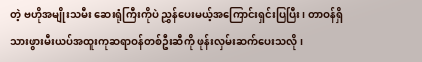တဲ့ ဗဟိုအမျိုးသမီး ဆေးရုံကြီးကိုပဲ ညွှန်ပေးမယ့်အကြောင်းရှင်းပြပြီး၊ တာဝန်ရှိသားဖွားမီးယပ်အထူးကုဆရာဝန်တစ်ဦးဆီကို ဖုန်းလှမ်းဆက်ပေးသလို၊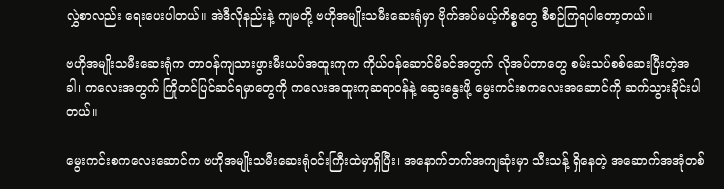လွှဲစာလည်း ရေးပေးပါတယ်။ အဲဒီလိုနည်းနဲ့ ကျမတို့ ဗဟိုအမျိုးသမီးဆေးရုံမှာ ဗိုက်အပ်မယ့်ကိစ္စတွေ စီစဉ်ကြရပါတော့တယ်။

ဗဟိုအမျိုးသမီးဆေးရုံက တာဝန်ကျသားဖွားမီးယပ်အထူးကုက ကိုယ်ဝန်ဆောင်မိခင်အတွက် လိုအပ်တာတွေ စမ်းသပ်စစ်ဆေးပြီးတဲ့အခါ၊ ကလေးအတွက် ကြိုတင်ပြင်ဆင်ရမှာတွေကို ကလေးအထူးကုဆရာဝန်နဲ့ ဆွေးနွေးဖို့ မွေးကင်းစကလေးအဆောင်ကို ဆက်သွားခိုင်းပါတယ်။

မွေးကင်းစကလေးဆောင်က ဗဟိုအမျိုးသမီးဆေးရုံဝင်းကြီးထဲမှာရှိပြီး၊ အနောက်ဘက်အကျဆုံးမှာ သီးသန့် ရှိနေတဲ့ အဆောက်အအုံတစ်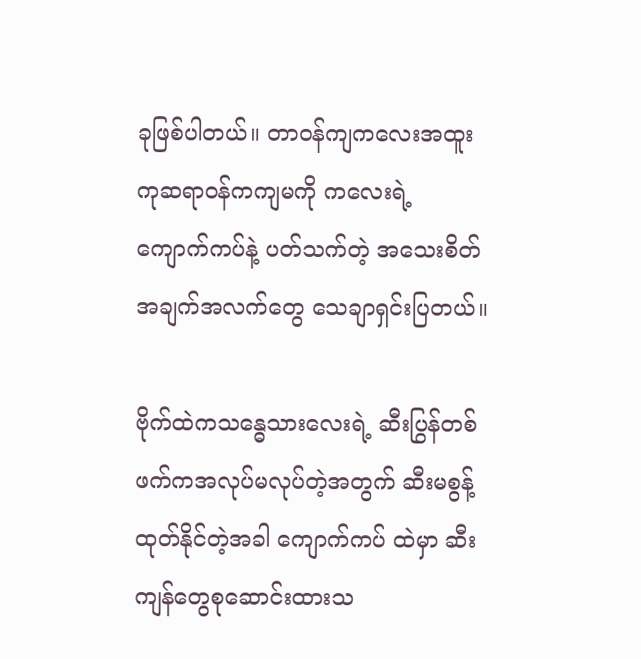ခုဖြစ်ပါတယ်။ တာဝန်ကျကလေးအထူးကုဆရာဝန်ကကျမကို ကလေးရဲ့ ကျောက်ကပ်နဲ့ ပတ်သက်တဲ့ အသေးစိတ်အချက်အလက်တွေ သေချာရှင်းပြတယ်။

ဗိုက်ထဲကသန္ဓေသားလေးရဲ့ ဆီးပြွန်တစ်ဖက်ကအလုပ်မလုပ်တဲ့အတွက် ဆီးမစွန့်ထုတ်နိုင်တဲ့အခါ ကျောက်ကပ် ထဲမှာ ဆီးကျန်တွေစုဆောင်းထားသ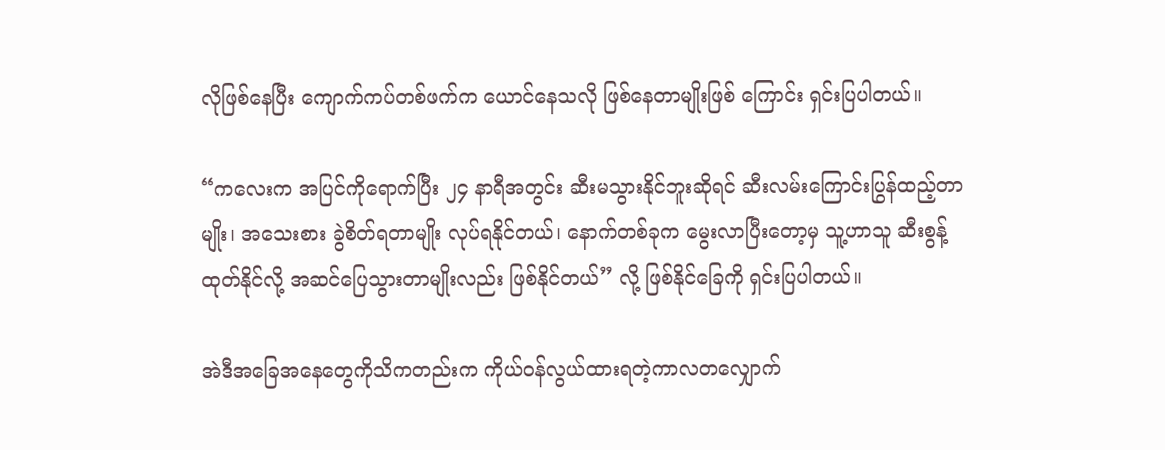လိုဖြစ်နေပြီး ကျောက်ကပ်တစ်ဖက်က ယောင်နေသလို ဖြစ်နေတာမျိုးဖြစ် ကြောင်း ရှင်းပြပါတယ်။

“ကလေးက အပြင်ကိုရောက်ပြီး ၂၄ နာရီအတွင်း ဆီးမသွားနိုင်ဘူးဆိုရင် ဆီးလမ်းကြောင်းပြွန်ထည့်တာမျိုး၊ အသေးစား ခွဲစိတ်ရတာမျိုး လုပ်ရနိုင်တယ်၊ နောက်တစ်ခုက မွေးလာပြီးတော့မှ သူ့ဟာသူ ဆီးစွန့်ထုတ်နိုင်လို့ အဆင်ပြေသွားတာမျိုးလည်း ဖြစ်နိုင်တယ်” လို့ ဖြစ်နိုင်ခြေကို ရှင်းပြပါတယ်။

အဲဒီအခြေအနေတွေကိုသိကတည်းက ကိုယ်ဝန်လွယ်ထားရတဲ့ကာလတလျှောက်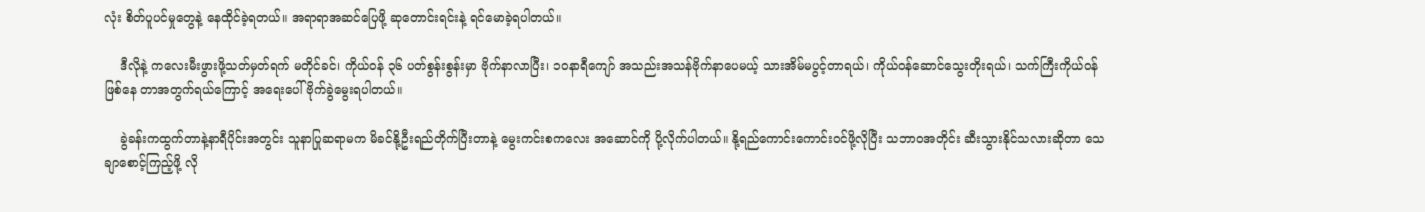လုံး စိတ်ပူပင်မှုတွေနဲ့ နေထိုင်ခဲ့ရတယ်။ အရာရာအဆင်ပြေဖို့ ဆုတောင်းရင်းနဲ့ ရင်မောခဲ့ရပါတယ်။

    ဒီလိုနဲ့ ကလေးမီးဖွားဖို့သတ်မှတ်ရက် မတိုင်ခင်၊ ကိုယ်ဝန် ၃၆ ပတ်စွန်းစွန်းမှာ ဗိုက်နာလာပြီး၊ ၁၀နာရီကျော် အသည်းအသန်ဗိုက်နာပေမယ့် သားအိမ်မပွင့်တာရယ်၊ ကိုယ်ဝန်ဆောင်သွေးတိုးရယ်၊ သက်ကြီးကိုယ်ဝန်ဖြစ်နေ တာအတွက်ရယ်ကြောင့် အရေးပေါ်ဗိုက်ခွဲမွေးရပါတယ်။

    ခွဲခန်းကထွက်တာနဲ့နာရီပိုင်းအတွင်း သူနာပြုဆရာမက မိခင်နို့ဦးရည်တိုက်ပြီးတာနဲ့ မွေးကင်းစကလေး အဆောင်ကို ပို့လိုက်ပါတယ်။ နို့ရည်ကောင်းကောင်းဝင်ဖို့လိုပြီး သဘာဝအတိုင်း ဆီးသွားနိုင်သလားဆိုတာ သေချာစောင့်ကြည့်ဖို့ လို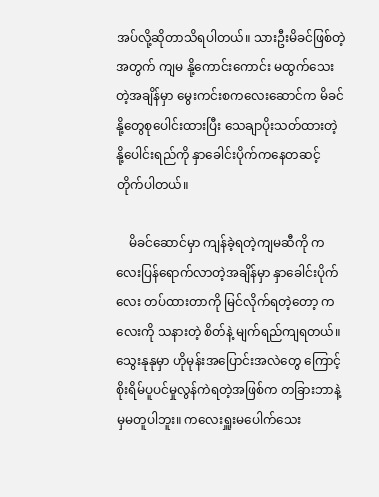အပ်လို့ဆိုတာသိရပါတယ်။ သားဦးမိခင်ဖြစ်တဲ့အတွက် ကျမ နို့ကောင်းကောင်း မထွက်သေးတဲ့အချိန်မှာ မွေးကင်းစကလေးဆောင်က မိခင်နို့တွေစုပေါင်းထားပြီး သေချာပိုးသတ်ထားတဲ့ နို့ပေါင်းရည်ကို နှာခေါင်းပိုက်ကနေတဆင့် တိုက်ပါတယ်။

    မိခင်ဆောင်မှာ ကျန်ခဲ့ရတဲ့ကျမဆီကို ကလေးပြန်ရောက်လာတဲ့အချိန်မှာ နှာခေါင်းပိုက်လေး တပ်ထားတာကို မြင်လိုက်ရတဲ့တော့ ကလေးကို သနားတဲ့ စိတ်နဲ့ မျက်ရည်ကျရတယ်။ သွေးနုနုမှာ ဟိုမုန်းအပြောင်းအလဲတွေ ကြောင့် စိုးရိမ်ပူပင်မှုလွန်ကဲရတဲ့အဖြစ်က တခြားဘာနဲ့မှမတူပါဘူး။ ကလေးရှူးမပေါက်သေး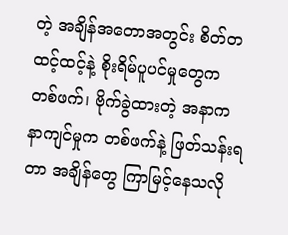တဲ့ အချိန်အတောအတွင်း စိတ်တထင့်ထင့်နဲ့ စိုးရိမ်ပူပင်မှုတွေက တစ်ဖက်၊ ဗိုက်ခွဲထားတဲ့ အနာက နာကျင်မှုက တစ်ဖက်နဲ့ ဖြတ်သန်းရတာ အချိန်တွေ ကြာမြင့်နေသလို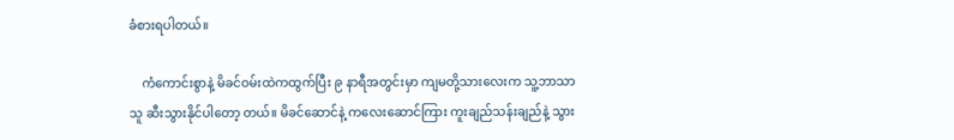ခံစားရပါတယ်။

    ကံကောင်းစွာနဲ့ မိခင်ဝမ်းထဲကထွက်ပြီး ၉ နာရီအတွင်းမှာ ကျမတို့သားလေးက သူ့ဘာသာသူ ဆီးသွားနိုင်ပါတော့ တယ်။ မိခင်ဆောင်နဲ့ ကလေးဆောင်ကြား ကူးချည်သန်းချည်နဲ့ သွား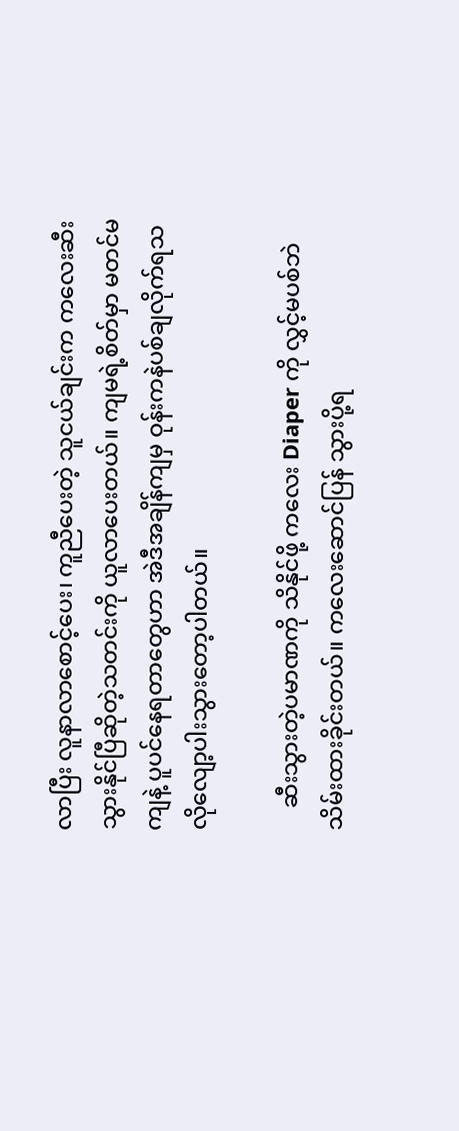လာပြီး လူနာလာစောင့်ပေး၊ ကူညီပေးတဲ့ သူငယ်ချင်းက ကလေးဆီးသွားနိုင်ပြီဆိုတဲ့သတင်းကို ယူလာပေးတယ်။ ကျမရဲ့စိတ်မှာ မတင်မကျနဲ့ ပူပင်နေရတာတွေဟာ အဲဒီအချိန်ကျမှ ဝုန်းကနဲပစ်ချလိုက်ရသလိုလျော့ပါးသွားတော့ပါတယ်။

    ဆီးသွားတဲ့ပမာဏကို သိနိုင်ဖို့ ကလေး Diaper ကို လွှင့်မပစ်ဘဲ သိမ်းထားခိုင်းတယ်။ ကလေးဆောင်ပြန် သွားပို့ရ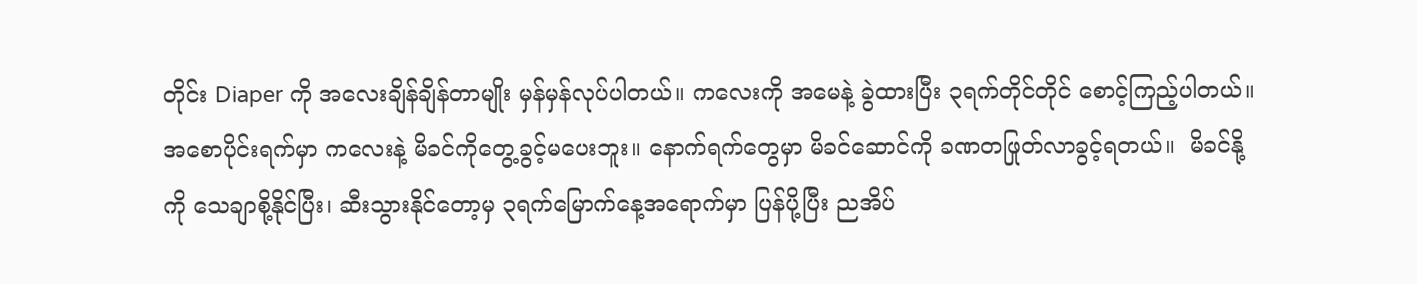တိုင်း Diaper ကို အလေးချိန်ချိန်တာမျိုး မှန်မှန်လုပ်ပါတယ်။ ကလေးကို အမေနဲ့ ခွဲထားပြီး ၃ရက်တိုင်တိုင် စောင့်ကြည့်ပါတယ်။ အစောပိုင်းရက်မှာ ကလေးနဲ့ မိခင်ကိုတွေ့ခွင့်မပေးဘူး။ နောက်ရက်တွေမှာ မိခင်ဆောင်ကို ခဏတဖြုတ်လာခွင့်ရတယ်။  မိခင်နို့ကို သေချာစို့နိုင်ပြီး၊ ဆီးသွားနိုင်တော့မှ ၃ရက်မြောက်နေ့အရောက်မှာ ပြန်ပို့ပြီး ညအိပ်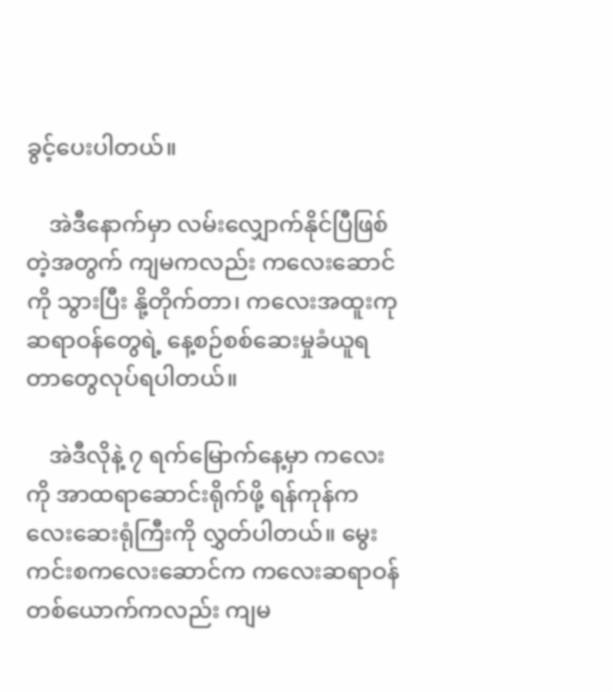ခွင့်ပေးပါတယ်။

    အဲဒီနောက်မှာ လမ်းလျှောက်နိုင်ပြီဖြစ်တဲ့အတွက် ကျမကလည်း ကလေးဆောင်ကို သွားပြီး နို့တိုက်တာ၊ ကလေးအထူးကုဆရာဝန်တွေရဲ့ နေ့စဉ်စစ်ဆေးမှုခံယူရတာတွေလုပ်ရပါတယ်။

    အဲဒီလိုနဲ့ ၇ ရက်မြောက်နေ့မှာ ကလေးကို အာထရာဆောင်းရိုက်ဖို့ ရန်ကုန်ကလေးဆေးရုံကြီးကို လွှတ်ပါတယ်။ မွေးကင်းစကလေးဆောင်က ကလေးဆရာဝန်တစ်ယောက်ကလည်း ကျမ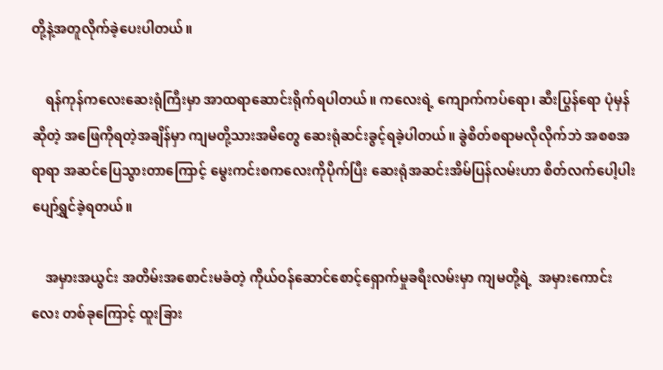တို့နဲ့အတူလိုက်ခဲ့ပေးပါတယ်။

    ရန်ကုန်ကလေးဆေးရုံကြီးမှာ အာထရာဆောင်းရိုက်ရပါတယ်။ ကလေးရဲ့ ကျောက်ကပ်ရော၊ ဆီးပြွန်ရော ပုံမှန်ဆိုတဲ့ အဖြေကိုရတဲ့အချိန်မှာ ကျမတို့သားအမိတွေ ဆေးရုံဆင်းခွင့်ရခဲ့ပါတယ်။ ခွဲစိတ်စရာမလိုလိုက်ဘဲ အစစအရာရာ အဆင်ပြေသွားတာကြောင့် မွေးကင်းစကလေးကိုပိုက်ပြီး ဆေးရုံအဆင်းအိမ်ပြန်လမ်းဟာ စိတ်လက်ပေါ့ပါးပျော်ရွှင်ခဲ့ရတယ်။

    အမှားအယွင်း အတိမ်းအစောင်းမခံတဲ့ ကိုယ်ဝန်ဆောင်စောင့်ရှောက်မှုခရီးလမ်းမှာ ကျမတို့ရဲ့  အမှားကောင်းလေး တစ်ခုကြောင့် ထူးခြား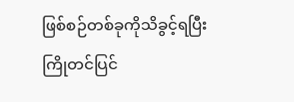ဖြစ်စဉ်တစ်ခုကိုသိခွင့်ရပြီး ကြိုတင်ပြင်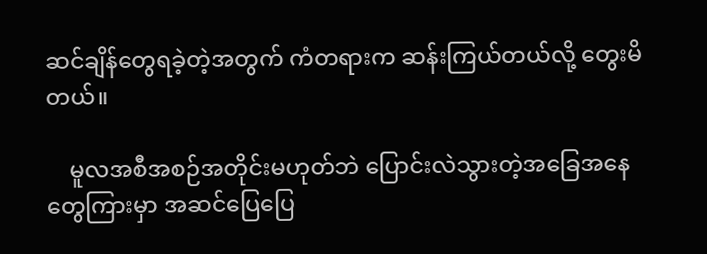ဆင်ချိန်တွေရခဲ့တဲ့အတွက် ကံတရားက ဆန်းကြယ်တယ်လို့ တွေးမိတယ်။

    မူလအစီအစဉ်အတိုင်းမဟုတ်ဘဲ ပြောင်းလဲသွားတဲ့အခြေအနေတွေကြားမှာ အဆင်ပြေပြေ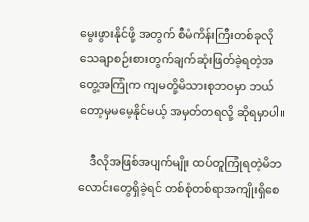မွေးဖွားနိုင်ဖို့ အတွက် စီမံကိန်းကြီးတစ်ခုလို သေချာစဉ်းစားတွက်ချက်ဆုံးဖြတ်ခဲ့ရတဲ့အတွေ့အကြုံက ကျမတို့မိသားစုဘဝမှာ ဘယ်တော့မှမမေ့နိုင်မယ့် အမှတ်တရလို့ ဆိုရမှာပါ။

    ဒီလိုအဖြစ်အပျက်မျိုး ထပ်တူကြုံရတဲ့မိဘလောင်းတွေရှိခဲ့ရင် တစ်စုံတစ်ရာအကျိုးရှိစေ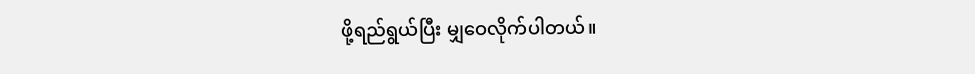ဖို့ရည်ရွယ်ပြီး မျှဝေလိုက်ပါတယ်။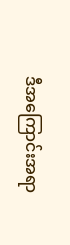ဒီအကြောင်းအရာ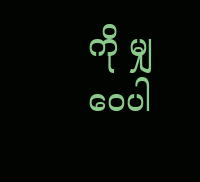ကို မျှဝေပါ